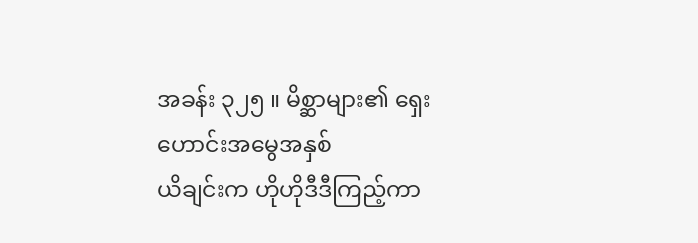အခန်း ၃၂၅ ။ မိစ္ဆာများ၏ ရှေးဟောင်းအမွေအနှစ်
ယိချင်းက ဟိုဟိုဒီဒီကြည့်ကာ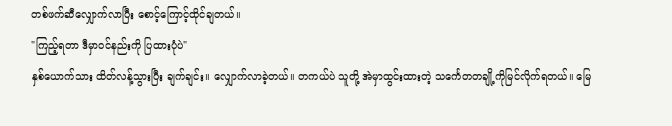တစ်ဖက်ဆီလျှောက်လာပြီး စောင့်ကြောင့်ထိုင်ချတယ်။
"ကြည့်ရတာ ဒီမှာဝင်နည်းကို ပြထားပုံပဲ"
နှစ်ယောက်သား ထိတ်လန့်သွားပြီး ချက်ချင်း။ လျှောက်လာခဲ့တယ်။ တကယ်ပဲ သူတို့ အဲမှာထွင်းထားတဲ့ သင်္ကေတတချို့ကိုမြင်လိုက်ရတယ်။ မြေ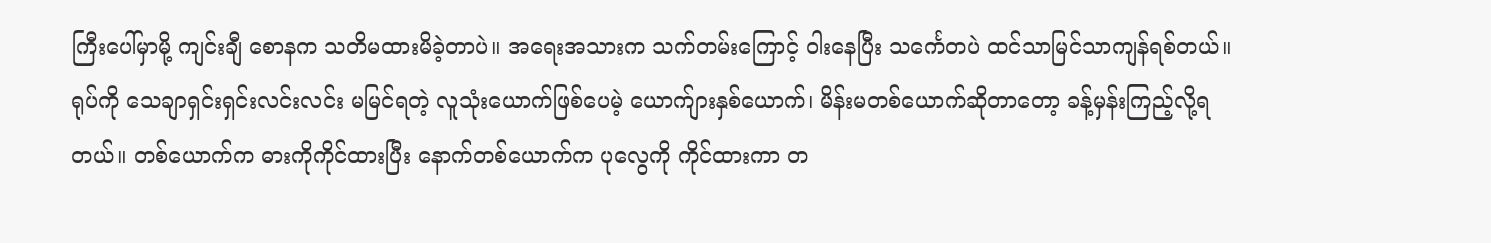ကြီးပေါ်မှာမို့ ကျင်းချီ စောနက သတိမထားမိခဲ့တာပဲ။ အရေးအသားက သက်တမ်းကြောင့် ဝါးနေပြီး သင်္ကေတပဲ ထင်သာမြင်သာကျန်ရစ်တယ်။
ရုပ်ကို သေချာရှင်းရှင်းလင်းလင်း မမြင်ရတဲ့ လူသုံးယောက်ဖြစ်ပေမဲ့ ယောက်ျားနှစ်ယောက်၊ မိန်းမတစ်ယောက်ဆိုတာတော့ ခန့်မှန်းကြည့်လို့ရတယ်။ တစ်ယောက်က ဓားကိုကိုင်ထားပြီး နောက်တစ်ယောက်က ပုလွေကို ကိုင်ထားကာ တ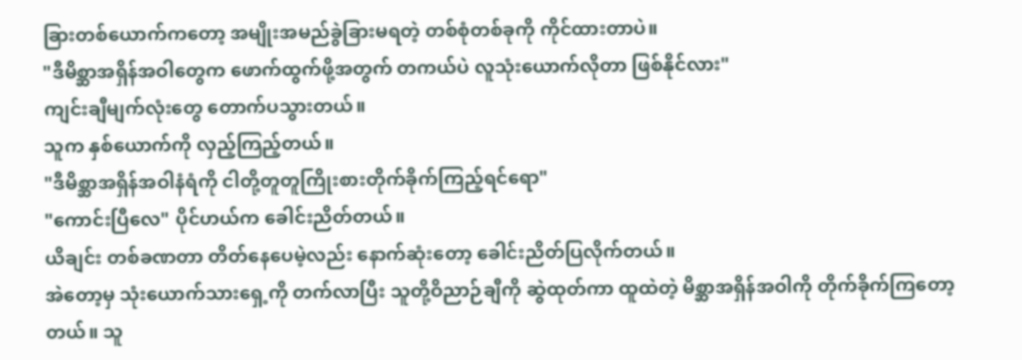ခြားတစ်ယောက်ကတော့ အမျိုးအမည်ခွဲခြားမရတဲ့ တစ်စုံတစ်ခုကို ကိုင်ထားတာပဲ။
"ဒီမိစ္ဆာအရှိန်အဝါတွေက ဖောက်ထွက်ဖို့အတွက် တကယ်ပဲ လူသုံးယောက်လိုတာ ဖြစ်နိုင်လား"
ကျင်းချီမျက်လုံးတွေ တောက်ပသွားတယ်။
သူက နှစ်ယောက်ကို လှည့်ကြည့်တယ်။
"ဒီမိစ္ဆာအရှိန်အဝါနံရံကို ငါတို့တူတူကြိုးစားတိုက်ခိုက်ကြည့်ရင်ရော"
"ကောင်းပြီလေ" ပိုင်ဟယ်က ခေါင်းညိတ်တယ်။
ယိချင်း တစ်ခဏတာ တိတ်နေပေမဲ့လည်း နောက်ဆုံးတော့ ခေါင်းညိတ်ပြလိုက်တယ်။
အဲတော့မှ သုံးယောက်သားရှေ့ကို တက်လာပြီး သူတို့ဝိညာဉ်ချီကို ဆွဲထုတ်ကာ ထူထဲတဲ့ မိစ္ဆာအရှိန်အဝါကို တိုက်ခိုက်ကြတော့တယ်။ သူ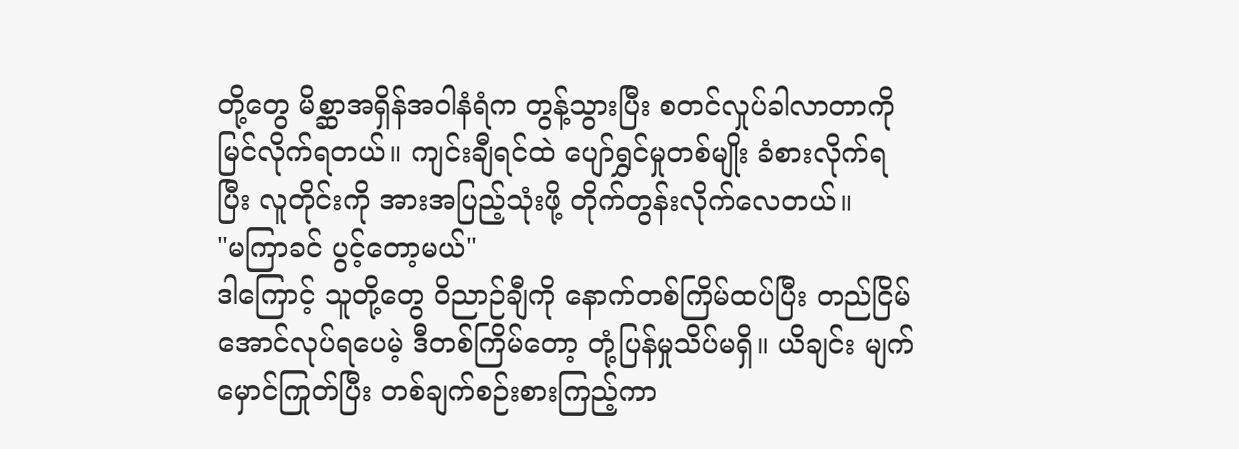တို့တွေ မိစ္ဆာအရှိန်အဝါနံရံက တွန့်သွားပြီး စတင်လှုပ်ခါလာတာကို မြင်လိုက်ရတယ်။ ကျင်းချီရင်ထဲ ပျော်ရွှင်မှုတစ်မျိုး ခံစားလိုက်ရပြီး လူတိုင်းကို အားအပြည့်သုံးဖို့ တိုက်တွန်းလိုက်လေတယ်။
"မကြာခင် ပွင့်တော့မယ်"
ဒါကြောင့် သူတို့တွေ ဝိညာဉ်ချီကို နောက်တစ်ကြိမ်ထပ်ပြီး တည်ငြိမ်အောင်လုပ်ရပေမဲ့ ဒီတစ်ကြိမ်တော့ တုံ့ပြန်မှုသိပ်မရှိ။ ယိချင်း မျက်မှောင်ကြုတ်ပြီး တစ်ချက်စဉ်းစားကြည့်ကာ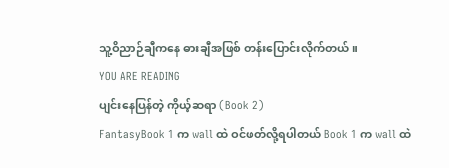သူ့ဝိညာဉ်ချီကနေ ဓားချီအဖြစ် တန်းပြောင်းလိုက်တယ်။
YOU ARE READING
ပျင်းနေပြန်တဲ့ ကိုယ့်ဆရာ (Book 2)
FantasyBook 1 က wall ထဲ ဝင်ဖတ်လို့ရပါတယ် Book 1 က wall ထဲ